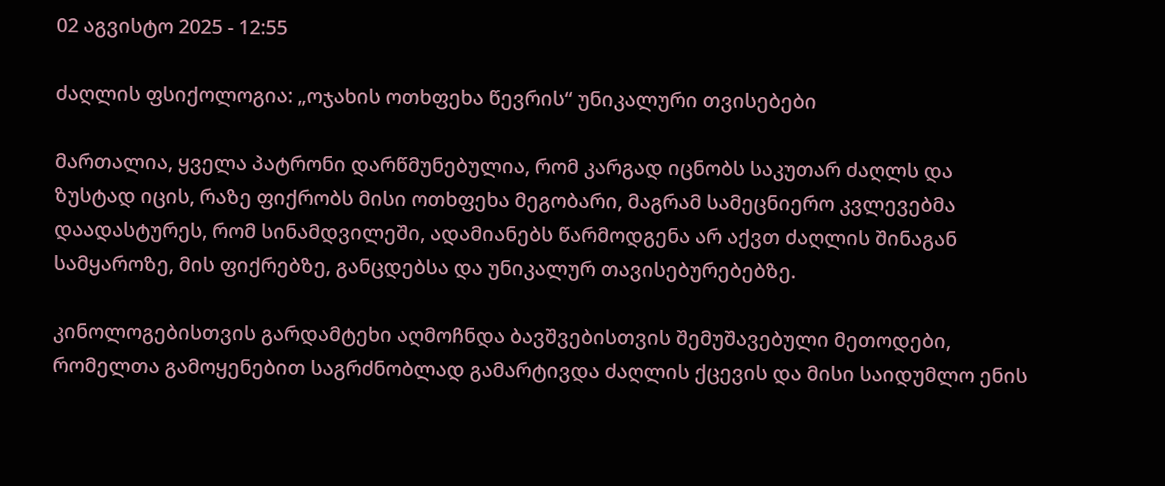02 აგვისტო 2025 - 12:55

ძაღლის ფსიქოლოგია: „ოჯახის ოთხფეხა წევრის“ უნიკალური თვისებები

მართალია, ყველა პატრონი დარწმუნებულია, რომ კარგად იცნობს საკუთარ ძაღლს და ზუსტად იცის, რაზე ფიქრობს მისი ოთხფეხა მეგობარი, მაგრამ სამეცნიერო კვლევებმა დაადასტურეს, რომ სინამდვილეში, ადამიანებს წარმოდგენა არ აქვთ ძაღლის შინაგან სამყაროზე, მის ფიქრებზე, განცდებსა და უნიკალურ თავისებურებებზე.

კინოლოგებისთვის გარდამტეხი აღმოჩნდა ბავშვებისთვის შემუშავებული მეთოდები, რომელთა გამოყენებით საგრძნობლად გამარტივდა ძაღლის ქცევის და მისი საიდუმლო ენის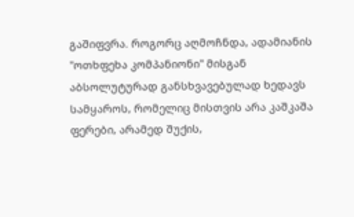გაშიფვრა. როგორც აღმოჩნდა, ადამიანის "ოთხფეხა კომპანიონი" მისგან აბსოლუტურად განსხვავებულად ხედავს სამყაროს, რომელიც მისთვის არა კაშკაშა ფერები, არამედ შუქის,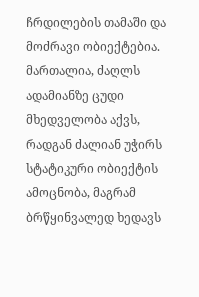ჩრდილების თამაში და მოძრავი ობიექტებია. მართალია, ძაღლს ადამიანზე ცუდი მხედველობა აქვს, რადგან ძალიან უჭირს სტატიკური ობიექტის ამოცნობა, მაგრამ ბრწყინვალედ ხედავს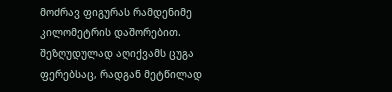მოძრავ ფიგურას რამდენიმე კილომეტრის დაშორებით. შეზღუდულად აღიქვამს ცუგა ფერებსაც, რადგან მეტწილად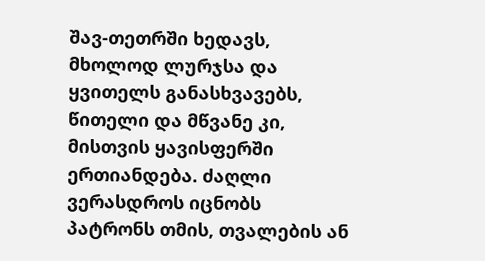შავ-თეთრში ხედავს, მხოლოდ ლურჯსა და ყვითელს განასხვავებს, წითელი და მწვანე კი, მისთვის ყავისფერში ერთიანდება. ძაღლი ვერასდროს იცნობს პატრონს თმის, თვალების ან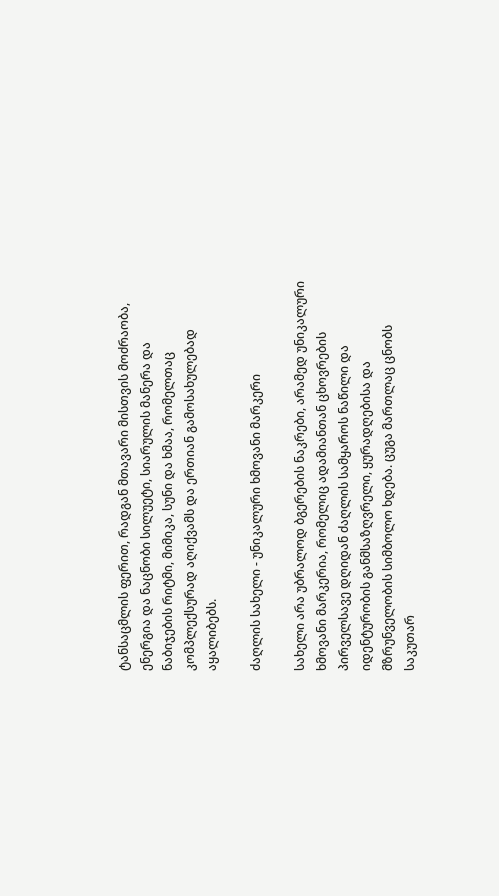ტანსაცმლის ფერით, რადგან მთავარი მისთვის მოძრაობა, ენერგია და ნაცნობი სილუეტი, სიარულის მანერა და ნაბიჯების რიტმი, მიმიკა, სუნი და ხმაა, რომელთაც კომპლექსურად აღიქვამს და ერთიან გამოსახულებად აყალიბებს.

ძაღლის სახელი - უნიკალური ხმოვანი მარკერი

სახელი არა უბრალოდ ბგერების ნაკრები, არამედ უნიკალური ხმოვანი მარკერია, რომელიც ადამიანთან ცხოვრების პირველსავე დღიდან ძაღლის სამყაროს ნაწილი და იდენტურობის განმსაზღვრელი, ყურადღებისა და მზრუნველობის სიმბოლო ხდება. ცუგა მართლაც ცნობს საკუთარ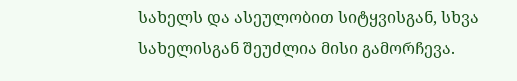სახელს და ასეულობით სიტყვისგან, სხვა სახელისგან შეუძლია მისი გამორჩევა.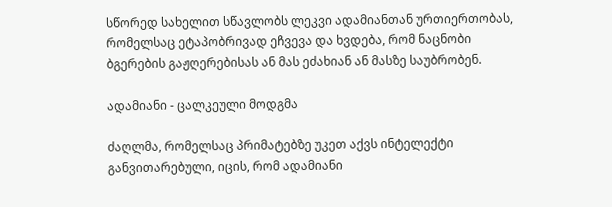სწორედ სახელით სწავლობს ლეკვი ადამიანთან ურთიერთობას, რომელსაც ეტაპობრივად ეჩვევა და ხვდება, რომ ნაცნობი ბგერების გაჟღერებისას ან მას ეძახიან ან მასზე საუბრობენ.

ადამიანი - ცალკეული მოდგმა

ძაღლმა, რომელსაც პრიმატებზე უკეთ აქვს ინტელექტი განვითარებული, იცის, რომ ადამიანი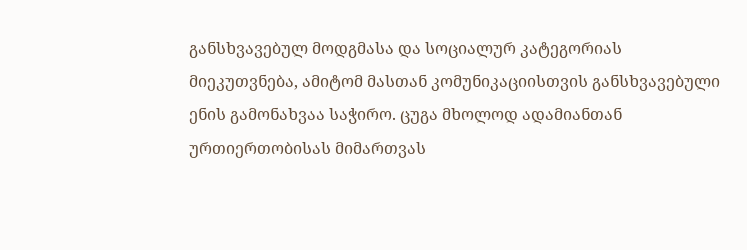განსხვავებულ მოდგმასა და სოციალურ კატეგორიას მიეკუთვნება, ამიტომ მასთან კომუნიკაციისთვის განსხვავებული ენის გამონახვაა საჭირო. ცუგა მხოლოდ ადამიანთან ურთიერთობისას მიმართვას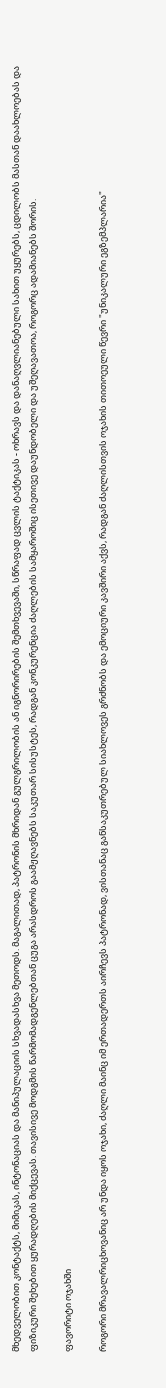მხედველობით კონტაქტს, მიმიკას, ინტონაციას და მანიპულაციის სხვადასხვა მეთოდს. მაგალითად, პატრონის მხრიდან გულგრილობის ან იგნორირების შემთხვევაში, სწრაფად ცვლის ტაქტიკას - ოხრავს და დანაღვლიანებული სახით უყურებს, ცდილობს მასთან დაახლოებას და ფიზიკური შეხებით ყურადღების მიქცევას. თავისივე მოდგმის წარმომადგენლებთან ცუგა არასდროს გაამჟღავნებს საკუთარ სისუსტეს, რადგან კონკურენცია ძაღლების სამყაროშიც ისეთივე დაუნდობელი და უშეღავათოა, როგორც ადამიანებს შორის.

ფავორიტი ოჯახში

როგორი მრავალრიცხოვანიც არ უნდა იყოს ოჯახი, ძაღლი მაინც იმ ერთადერთს აირჩევს პატრონად, ვისთანაც განსაკუთრებულ სიახლოვეს გრძნობს და ემოციური კავშირი აქვს, რადგან ძაღლისთვის ოჯახის თითოეული წევრი "უნიკალური ეგზემპლარია"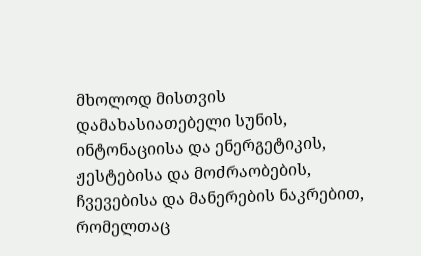მხოლოდ მისთვის დამახასიათებელი სუნის, ინტონაციისა და ენერგეტიკის, ჟესტებისა და მოძრაობების, ჩვევებისა და მანერების ნაკრებით, რომელთაც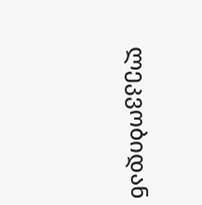ლეკვობიდან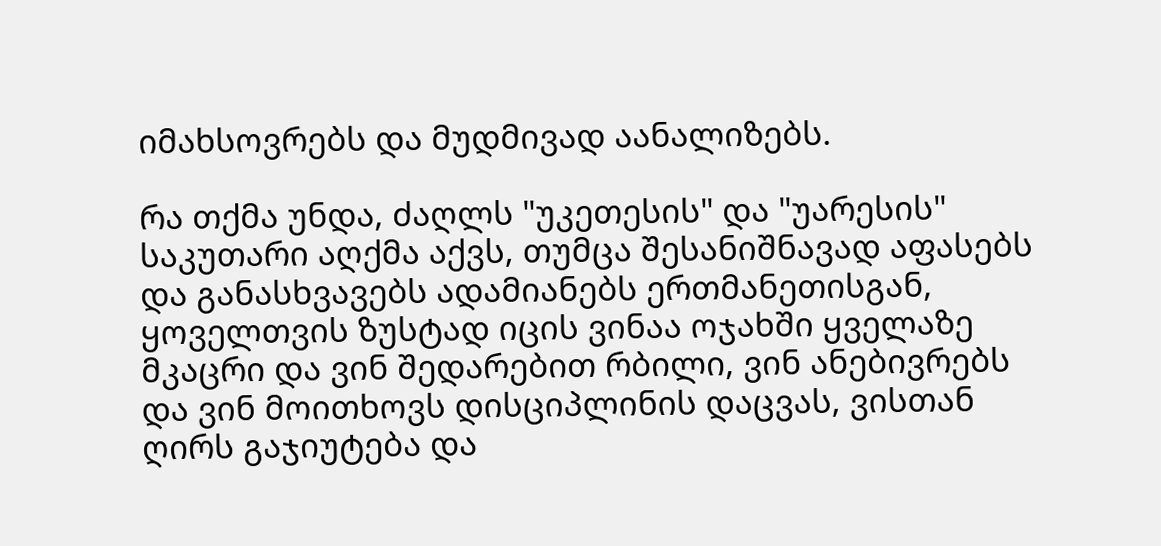იმახსოვრებს და მუდმივად აანალიზებს.

რა თქმა უნდა, ძაღლს "უკეთესის" და "უარესის" საკუთარი აღქმა აქვს, თუმცა შესანიშნავად აფასებს და განასხვავებს ადამიანებს ერთმანეთისგან, ყოველთვის ზუსტად იცის ვინაა ოჯახში ყველაზე მკაცრი და ვინ შედარებით რბილი, ვინ ანებივრებს და ვინ მოითხოვს დისციპლინის დაცვას, ვისთან ღირს გაჯიუტება და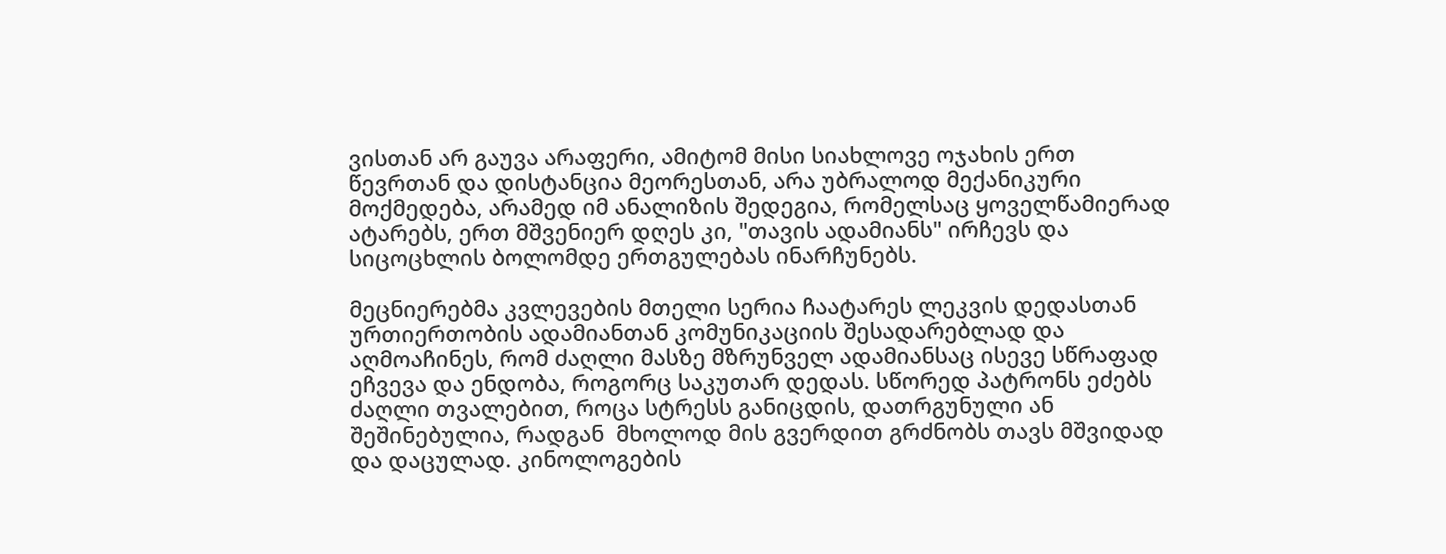ვისთან არ გაუვა არაფერი, ამიტომ მისი სიახლოვე ოჯახის ერთ წევრთან და დისტანცია მეორესთან, არა უბრალოდ მექანიკური მოქმედება, არამედ იმ ანალიზის შედეგია, რომელსაც ყოველწამიერად ატარებს, ერთ მშვენიერ დღეს კი, "თავის ადამიანს" ირჩევს და სიცოცხლის ბოლომდე ერთგულებას ინარჩუნებს.

მეცნიერებმა კვლევების მთელი სერია ჩაატარეს ლეკვის დედასთან ურთიერთობის ადამიანთან კომუნიკაციის შესადარებლად და აღმოაჩინეს, რომ ძაღლი მასზე მზრუნველ ადამიანსაც ისევე სწრაფად ეჩვევა და ენდობა, როგორც საკუთარ დედას. სწორედ პატრონს ეძებს ძაღლი თვალებით, როცა სტრესს განიცდის, დათრგუნული ან შეშინებულია, რადგან  მხოლოდ მის გვერდით გრძნობს თავს მშვიდად და დაცულად. კინოლოგების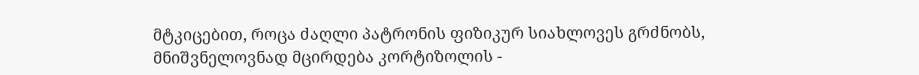მტკიცებით, როცა ძაღლი პატრონის ფიზიკურ სიახლოვეს გრძნობს, მნიშვნელოვნად მცირდება კორტიზოლის -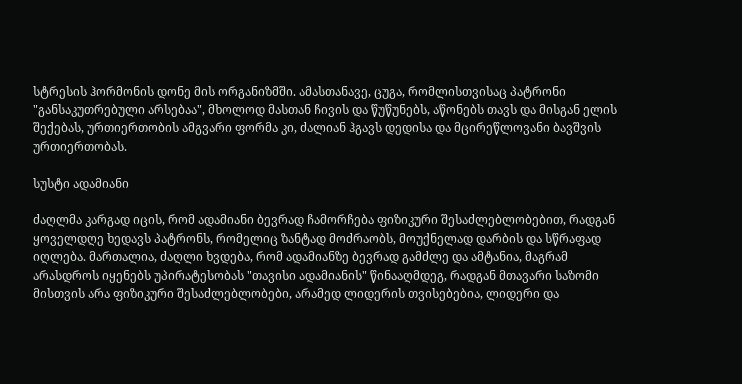სტრესის ჰორმონის დონე მის ორგანიზმში. ამასთანავე, ცუგა, რომლისთვისაც პატრონი "განსაკუთრებული არსებაა", მხოლოდ მასთან ჩივის და წუწუნებს, აწონებს თავს და მისგან ელის შექებას, ურთიერთობის ამგვარი ფორმა კი, ძალიან ჰგავს დედისა და მცირეწლოვანი ბავშვის ურთიერთობას.

სუსტი ადამიანი

ძაღლმა კარგად იცის, რომ ადამიანი ბევრად ჩამორჩება ფიზიკური შესაძლებლობებით, რადგან ყოველდღე ხედავს პატრონს, რომელიც ზანტად მოძრაობს, მოუქნელად დარბის და სწრაფად იღლება. მართალია, ძაღლი ხვდება, რომ ადამიანზე ბევრად გამძლე და ამტანია, მაგრამ არასდროს იყენებს უპირატესობას "თავისი ადამიანის" წინააღმდეგ, რადგან მთავარი საზომი მისთვის არა ფიზიკური შესაძლებლობები, არამედ ლიდერის თვისებებია, ლიდერი და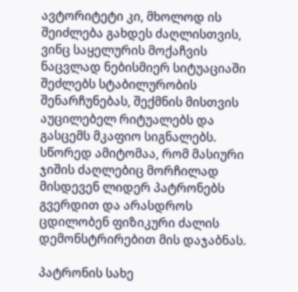ავტორიტეტი კი, მხოლოდ ის შეიძლება გახდეს ძაღლისთვის, ვინც საყელურის მოქაჩვის ნაცვლად ნებისმიერ სიტუაციაში შეძლებს სტაბილურობის შენარჩუნებას, შექმნის მისთვის აუცილებელ რიტუალებს და გასცემს მკაფიო სიგნალებს. სწორედ ამიტომაა, რომ მასიური ჯიშის ძაღლებიც მორჩილად მისდევენ ლიდერ პატრონებს გვერდით და არასდროს ცდილობენ ფიზიკური ძალის დემონსტრირებით მის დაჯაბნას.

პატრონის სახე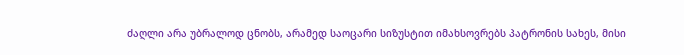ძაღლი არა უბრალოდ ცნობს, არამედ საოცარი სიზუსტით იმახსოვრებს პატრონის სახეს, მისი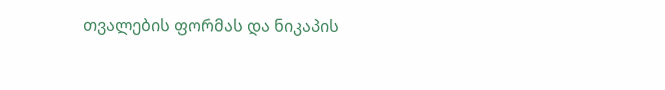თვალების ფორმას და ნიკაპის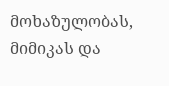მოხაზულობას, მიმიკას და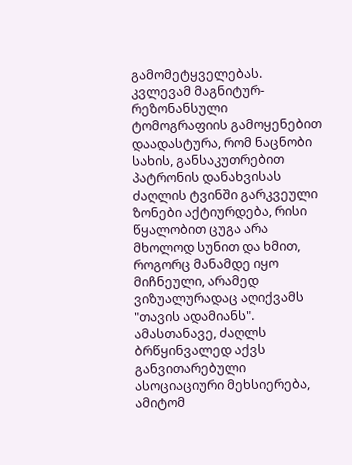გამომეტყველებას. კვლევამ მაგნიტურ-რეზონანსული ტომოგრაფიის გამოყენებით დაადასტურა, რომ ნაცნობი სახის, განსაკუთრებით პატრონის დანახვისას ძაღლის ტვინში გარკვეული ზონები აქტიურდება, რისი წყალობით ცუგა არა მხოლოდ სუნით და ხმით, როგორც მანამდე იყო მიჩნეული, არამედ ვიზუალურადაც აღიქვამს "თავის ადამიანს". ამასთანავე, ძაღლს ბრწყინვალედ აქვს განვითარებული ასოციაციური მეხსიერება, ამიტომ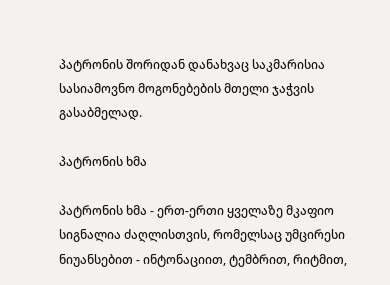პატრონის შორიდან დანახვაც საკმარისია სასიამოვნო მოგონებების მთელი ჯაჭვის გასაბმელად.

პატრონის ხმა

პატრონის ხმა - ერთ-ერთი ყველაზე მკაფიო სიგნალია ძაღლისთვის, რომელსაც უმცირესი ნიუანსებით - ინტონაციით, ტემბრით, რიტმით,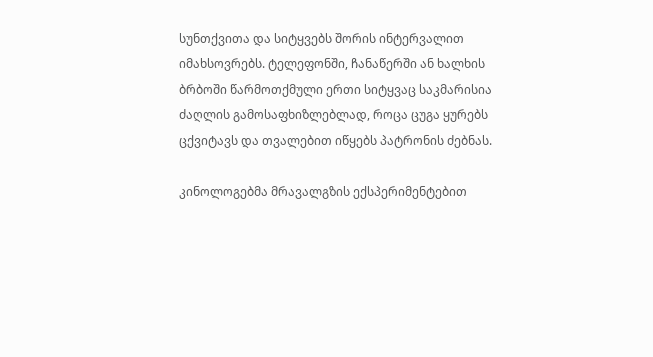სუნთქვითა და სიტყვებს შორის ინტერვალით იმახსოვრებს. ტელეფონში, ჩანაწერში ან ხალხის ბრბოში წარმოთქმული ერთი სიტყვაც საკმარისია ძაღლის გამოსაფხიზლებლად, როცა ცუგა ყურებს ცქვიტავს და თვალებით იწყებს პატრონის ძებნას.

კინოლოგებმა მრავალგზის ექსპერიმენტებით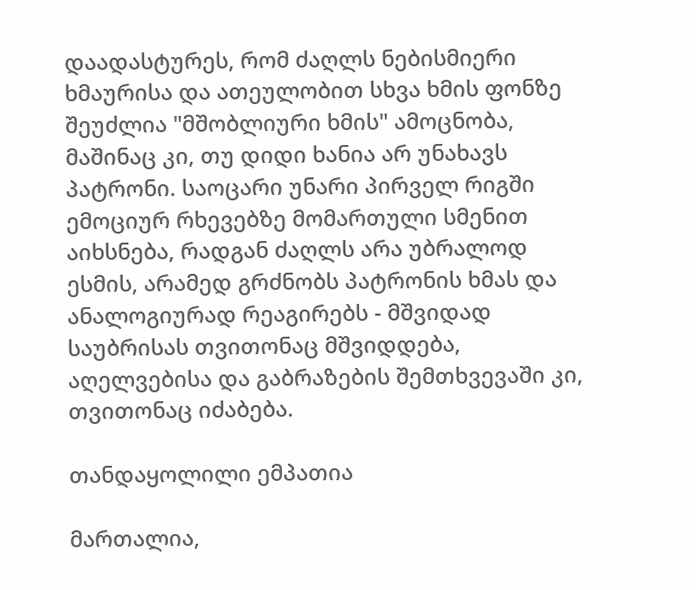დაადასტურეს, რომ ძაღლს ნებისმიერი ხმაურისა და ათეულობით სხვა ხმის ფონზე შეუძლია "მშობლიური ხმის" ამოცნობა, მაშინაც კი, თუ დიდი ხანია არ უნახავს პატრონი. საოცარი უნარი პირველ რიგში ემოციურ რხევებზე მომართული სმენით აიხსნება, რადგან ძაღლს არა უბრალოდ ესმის, არამედ გრძნობს პატრონის ხმას და ანალოგიურად რეაგირებს - მშვიდად საუბრისას თვითონაც მშვიდდება, აღელვებისა და გაბრაზების შემთხვევაში კი, თვითონაც იძაბება.

თანდაყოლილი ემპათია

მართალია,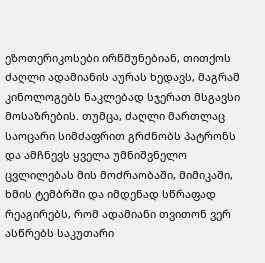ეზოთერიკოსები ირწმუნებიან, თითქოს ძაღლი ადამიანის აურას ხედავს, მაგრამ კინოლოგებს ნაკლებად სჯერათ მსგავსი მოსაზრების. თუმცა, ძაღლი მართლაც საოცარი სიმძაფრით გრძნობს პატრონს და ამჩნევს ყველა უმნიშვნელო ცვლილებას მის მოძრაობაში, მიმიკაში, ხმის ტემბრში და იმდენად სწრაფად რეაგირებს, რომ ადამიანი თვითონ ვერ ასწრებს საკუთარი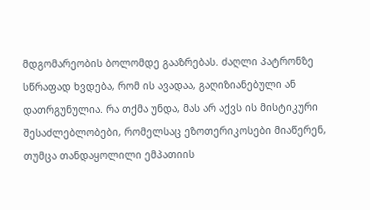მდგომარეობის ბოლომდე გააზრებას. ძაღლი პატრონზე სწრაფად ხვდება, რომ ის ავადაა, გაღიზიანებული ან დათრგუნულია. რა თქმა უნდა, მას არ აქვს ის მისტიკური შესაძლებლობები, რომელსაც ეზოთერიკოსები მიაწერენ, თუმცა თანდაყოლილი ემპათიის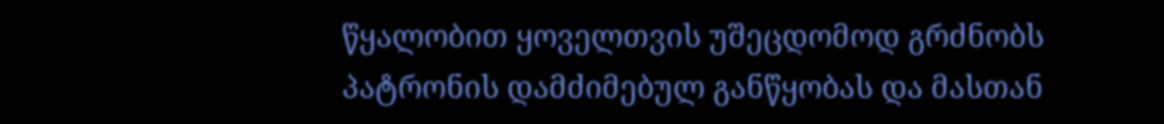წყალობით ყოველთვის უშეცდომოდ გრძნობს პატრონის დამძიმებულ განწყობას და მასთან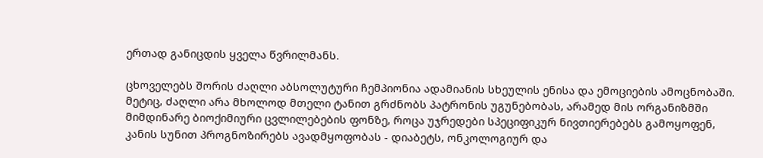ერთად განიცდის ყველა წვრილმანს.

ცხოველებს შორის ძაღლი აბსოლუტური ჩემპიონია ადამიანის სხეულის ენისა და ემოციების ამოცნობაში. მეტიც, ძაღლი არა მხოლოდ მთელი ტანით გრძნობს პატრონის უგუნებობას, არამედ მის ორგანიზმში მიმდინარე ბიოქიმიური ცვლილებების ფონზე, როცა უჯრედები სპეციფიკურ ნივთიერებებს გამოყოფენ, კანის სუნით პროგნოზირებს ავადმყოფობას - დიაბეტს, ონკოლოგიურ და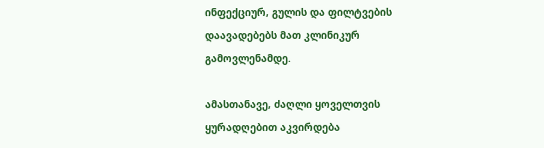ინფექციურ, გულის და ფილტვების დაავადებებს მათ კლინიკურ გამოვლენამდე.

ამასთანავე, ძაღლი ყოველთვის ყურადღებით აკვირდება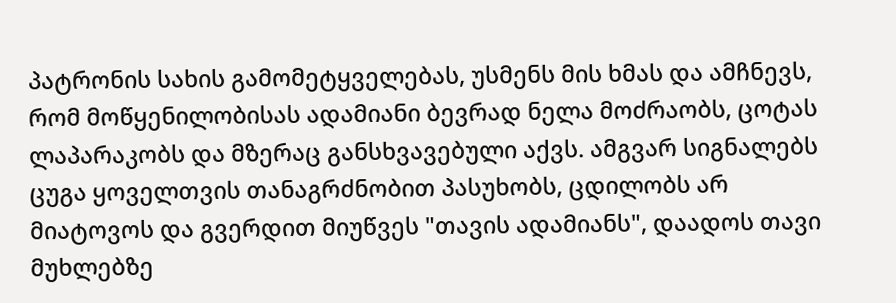პატრონის სახის გამომეტყველებას, უსმენს მის ხმას და ამჩნევს, რომ მოწყენილობისას ადამიანი ბევრად ნელა მოძრაობს, ცოტას ლაპარაკობს და მზერაც განსხვავებული აქვს. ამგვარ სიგნალებს ცუგა ყოველთვის თანაგრძნობით პასუხობს, ცდილობს არ მიატოვოს და გვერდით მიუწვეს "თავის ადამიანს", დაადოს თავი მუხლებზე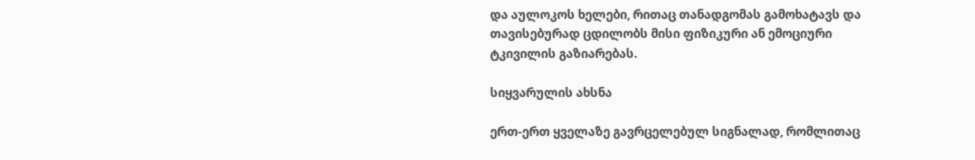და აულოკოს ხელები, რითაც თანადგომას გამოხატავს და თავისებურად ცდილობს მისი ფიზიკური ან ემოციური ტკივილის გაზიარებას.

სიყვარულის ახსნა

ერთ-ერთ ყველაზე გავრცელებულ სიგნალად, რომლითაც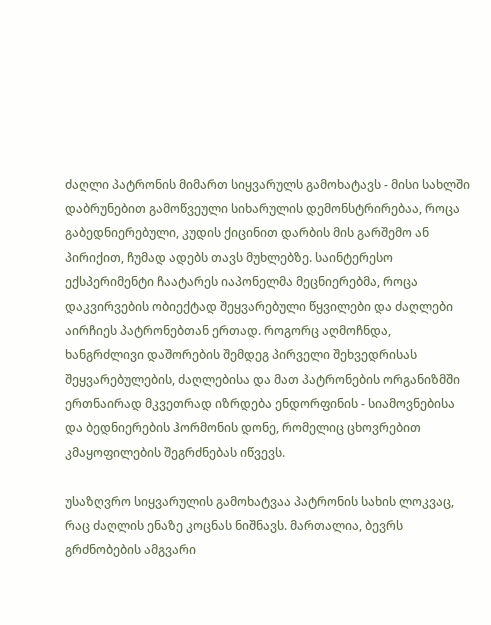ძაღლი პატრონის მიმართ სიყვარულს გამოხატავს - მისი სახლში დაბრუნებით გამოწვეული სიხარულის დემონსტრირებაა, როცა გაბედნიერებული, კუდის ქიცინით დარბის მის გარშემო ან პირიქით, ჩუმად ადებს თავს მუხლებზე. საინტერესო ექსპერიმენტი ჩაატარეს იაპონელმა მეცნიერებმა, როცა დაკვირვების ობიექტად შეყვარებული წყვილები და ძაღლები აირჩიეს პატრონებთან ერთად. როგორც აღმოჩნდა, ხანგრძლივი დაშორების შემდეგ პირველი შეხვედრისას შეყვარებულების, ძაღლებისა და მათ პატრონების ორგანიზმში ერთნაირად მკვეთრად იზრდება ენდორფინის - სიამოვნებისა და ბედნიერების ჰორმონის დონე, რომელიც ცხოვრებით კმაყოფილების შეგრძნებას იწვევს.

უსაზღვრო სიყვარულის გამოხატვაა პატრონის სახის ლოკვაც, რაც ძაღლის ენაზე კოცნას ნიშნავს. მართალია, ბევრს გრძნობების ამგვარი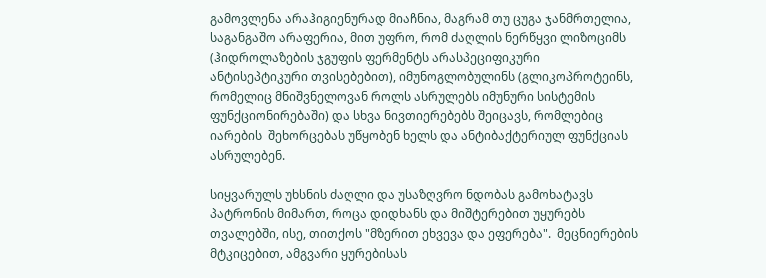გამოვლენა არაჰიგიენურად მიაჩნია, მაგრამ თუ ცუგა ჯანმრთელია, საგანგაშო არაფერია, მით უფრო, რომ ძაღლის ნერწყვი ლიზოციმს (ჰიდროლაზების ჯგუფის ფერმენტს არასპეციფიკური ანტისეპტიკური თვისებებით), იმუნოგლობულინს (გლიკოპროტეინს, რომელიც მნიშვნელოვან როლს ასრულებს იმუნური სისტემის ფუნქციონირებაში) და სხვა ნივთიერებებს შეიცავს, რომლებიც იარების  შეხორცებას უწყობენ ხელს და ანტიბაქტერიულ ფუნქციას ასრულებენ.

სიყვარულს უხსნის ძაღლი და უსაზღვრო ნდობას გამოხატავს პატრონის მიმართ, როცა დიდხანს და მიშტერებით უყურებს თვალებში, ისე, თითქოს "მზერით ეხვევა და ეფერება".  მეცნიერების მტკიცებით, ამგვარი ყურებისას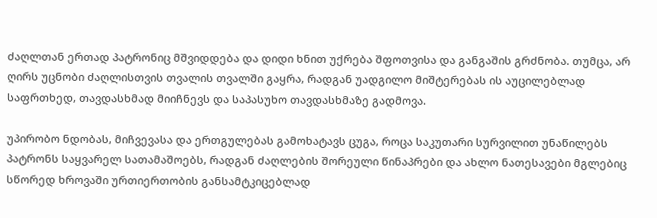ძაღლთან ერთად პატრონიც მშვიდდება და დიდი ხნით უქრება შფოთვისა და განგაშის გრძნობა. თუმცა, არ ღირს უცნობი ძაღლისთვის თვალის თვალში გაყრა, რადგან უადგილო მიშტერებას ის აუცილებლად საფრთხედ, თავდასხმად მიიჩნევს და საპასუხო თავდასხმაზე გადმოვა.

უპირობო ნდობას, მიჩვევასა და ერთგულებას გამოხატავს ცუგა, როცა საკუთარი სურვილით უნაწილებს პატრონს საყვარელ სათამაშოებს, რადგან ძაღლების შორეული წინაპრები და ახლო ნათესავები მგლებიც სწორედ ხროვაში ურთიერთობის განსამტკიცებლად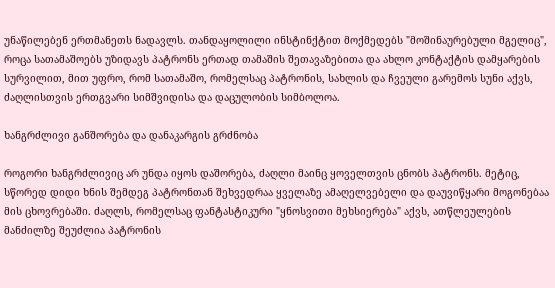უნაწილებენ ერთმანეთს ნადავლს. თანდაყოლილი ინსტინქტით მოქმედებს "მოშინაურებული მგელიც", როცა სათამაშოებს უზიდავს პატრონს ერთად თამაშის შეთავაზებითა და ახლო კონტაქტის დამყარების სურვილით, მით უფრო, რომ სათამაშო, რომელსაც პატრონის, სახლის და ჩვეული გარემოს სუნი აქვს, ძაღლისთვის ერთგვარი სიმშვიდისა და დაცულობის სიმბოლოა.

ხანგრძლივი განშორება და დანაკარგის გრძნობა

როგორი ხანგრძლივიც არ უნდა იყოს დაშორება, ძაღლი მაინც ყოველთვის ცნობს პატრონს. მეტიც, სწორედ დიდი ხნის შემდეგ პატრონთან შეხვედრაა ყველაზე ამაღელვებელი და დაუვიწყარი მოგონებაა მის ცხოვრებაში. ძაღლს, რომელსაც ფანტასტიკური "ყნოსვითი მეხსიერება" აქვს, ათწლეულების მანძილზე შეუძლია პატრონის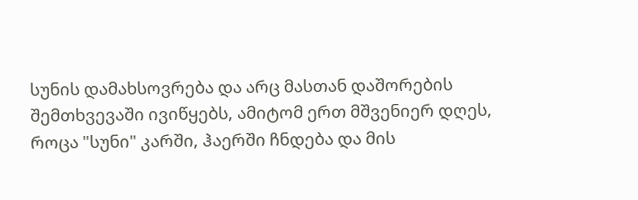სუნის დამახსოვრება და არც მასთან დაშორების შემთხვევაში ივიწყებს, ამიტომ ერთ მშვენიერ დღეს, როცა "სუნი" კარში, ჰაერში ჩნდება და მის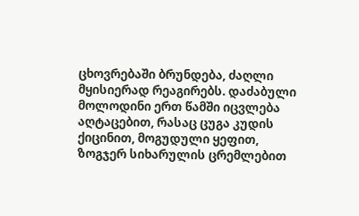ცხოვრებაში ბრუნდება, ძაღლი მყისიერად რეაგირებს. დაძაბული მოლოდინი ერთ წამში იცვლება აღტაცებით, რასაც ცუგა კუდის ქიცინით, მოგუდული ყეფით, ზოგჯერ სიხარულის ცრემლებით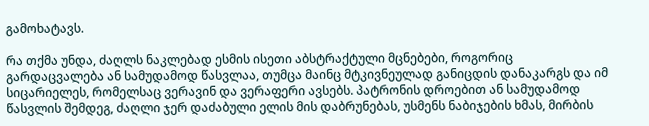გამოხატავს.

რა თქმა უნდა, ძაღლს ნაკლებად ესმის ისეთი აბსტრაქტული მცნებები, როგორიც გარდაცვალება ან სამუდამოდ წასვლაა, თუმცა მაინც მტკივნეულად განიცდის დანაკარგს და იმ სიცარიელეს, რომელსაც ვერავინ და ვერაფერი ავსებს. პატრონის დროებით ან სამუდამოდ წასვლის შემდეგ, ძაღლი ჯერ დაძაბული ელის მის დაბრუნებას, უსმენს ნაბიჯების ხმას, მირბის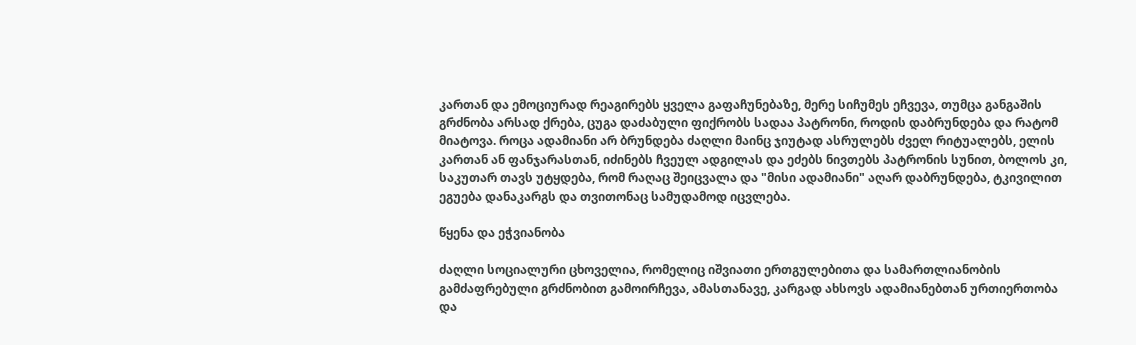კართან და ემოციურად რეაგირებს ყველა გაფაჩუნებაზე, მერე სიჩუმეს ეჩვევა, თუმცა განგაშის გრძნობა არსად ქრება, ცუგა დაძაბული ფიქრობს სადაა პატრონი, როდის დაბრუნდება და რატომ მიატოვა. როცა ადამიანი არ ბრუნდება ძაღლი მაინც ჯიუტად ასრულებს ძველ რიტუალებს, ელის კართან ან ფანჯარასთან, იძინებს ჩვეულ ადგილას და ეძებს ნივთებს პატრონის სუნით, ბოლოს კი, საკუთარ თავს უტყდება, რომ რაღაც შეიცვალა და "მისი ადამიანი" აღარ დაბრუნდება, ტკივილით ეგუება დანაკარგს და თვითონაც სამუდამოდ იცვლება.

წყენა და ეჭვიანობა

ძაღლი სოციალური ცხოველია, რომელიც იშვიათი ერთგულებითა და სამართლიანობის გამძაფრებული გრძნობით გამოირჩევა, ამასთანავე, კარგად ახსოვს ადამიანებთან ურთიერთობა და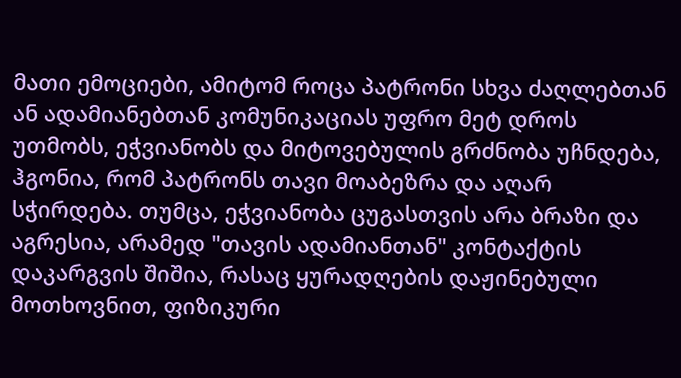მათი ემოციები, ამიტომ როცა პატრონი სხვა ძაღლებთან ან ადამიანებთან კომუნიკაციას უფრო მეტ დროს უთმობს, ეჭვიანობს და მიტოვებულის გრძნობა უჩნდება, ჰგონია, რომ პატრონს თავი მოაბეზრა და აღარ სჭირდება. თუმცა, ეჭვიანობა ცუგასთვის არა ბრაზი და აგრესია, არამედ "თავის ადამიანთან" კონტაქტის დაკარგვის შიშია, რასაც ყურადღების დაჟინებული მოთხოვნით, ფიზიკური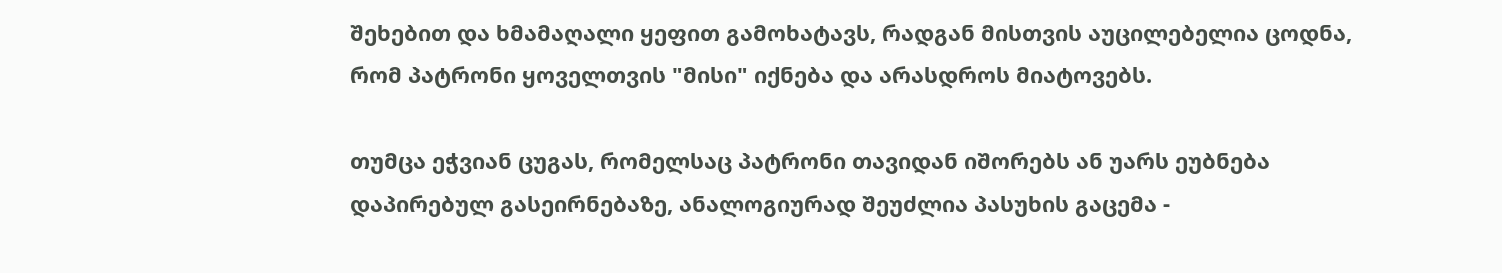შეხებით და ხმამაღალი ყეფით გამოხატავს, რადგან მისთვის აუცილებელია ცოდნა, რომ პატრონი ყოველთვის "მისი" იქნება და არასდროს მიატოვებს.

თუმცა ეჭვიან ცუგას, რომელსაც პატრონი თავიდან იშორებს ან უარს ეუბნება დაპირებულ გასეირნებაზე, ანალოგიურად შეუძლია პასუხის გაცემა -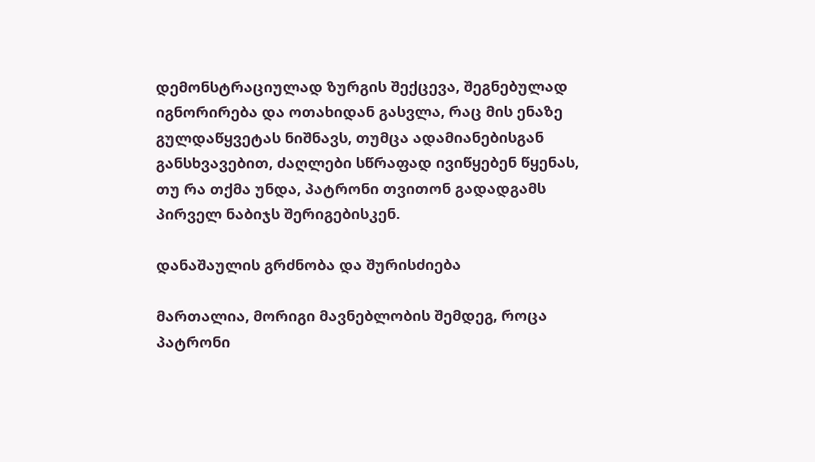დემონსტრაციულად ზურგის შექცევა, შეგნებულად იგნორირება და ოთახიდან გასვლა, რაც მის ენაზე გულდაწყვეტას ნიშნავს, თუმცა ადამიანებისგან განსხვავებით, ძაღლები სწრაფად ივიწყებენ წყენას, თუ რა თქმა უნდა, პატრონი თვითონ გადადგამს პირველ ნაბიჯს შერიგებისკენ.

დანაშაულის გრძნობა და შურისძიება

მართალია, მორიგი მავნებლობის შემდეგ, როცა პატრონი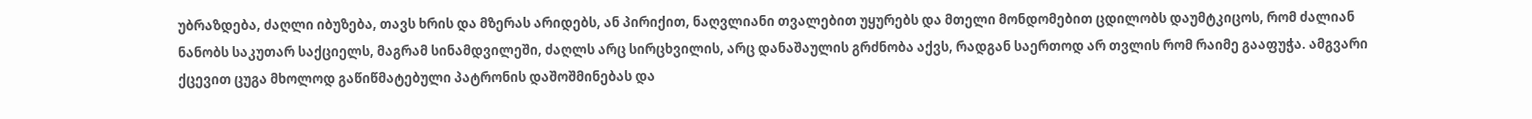უბრაზდება, ძაღლი იბუზება, თავს ხრის და მზერას არიდებს, ან პირიქით, ნაღვლიანი თვალებით უყურებს და მთელი მონდომებით ცდილობს დაუმტკიცოს, რომ ძალიან ნანობს საკუთარ საქციელს, მაგრამ სინამდვილეში, ძაღლს არც სირცხვილის, არც დანაშაულის გრძნობა აქვს, რადგან საერთოდ არ თვლის რომ რაიმე გააფუჭა. ამგვარი ქცევით ცუგა მხოლოდ გაწიწმატებული პატრონის დაშოშმინებას და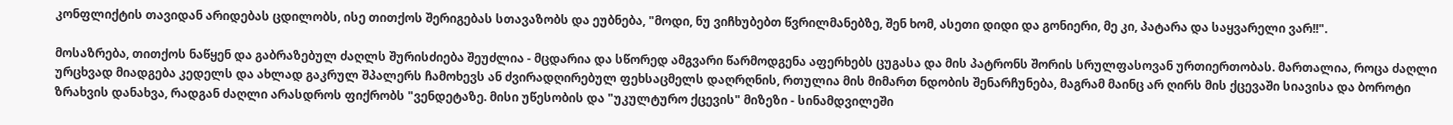კონფლიქტის თავიდან არიდებას ცდილობს, ისე თითქოს შერიგებას სთავაზობს და ეუბნება, "მოდი, ნუ ვიჩხუბებთ წვრილმანებზე, შენ ხომ, ასეთი დიდი და გონიერი, მე კი, პატარა და საყვარელი ვარ!!".

მოსაზრება, თითქოს ნაწყენ და გაბრაზებულ ძაღლს შურისძიება შეუძლია - მცდარია და სწორედ ამგვარი წარმოდგენა აფერხებს ცუგასა და მის პატრონს შორის სრულფასოვან ურთიერთობას. მართალია, როცა ძაღლი ურცხვად მიადგება კედელს და ახლად გაკრულ შპალერს ჩამოხევს ან ძვირადღირებულ ფეხსაცმელს დაღრღნის, რთულია მის მიმართ ნდობის შენარჩუნება, მაგრამ მაინც არ ღირს მის ქცევაში სიავისა და ბოროტი ზრახვის დანახვა, რადგან ძაღლი არასდროს ფიქრობს "ვენდეტაზე. მისი უწესობის და "უკულტურო ქცევის" მიზეზი - სინამდვილეში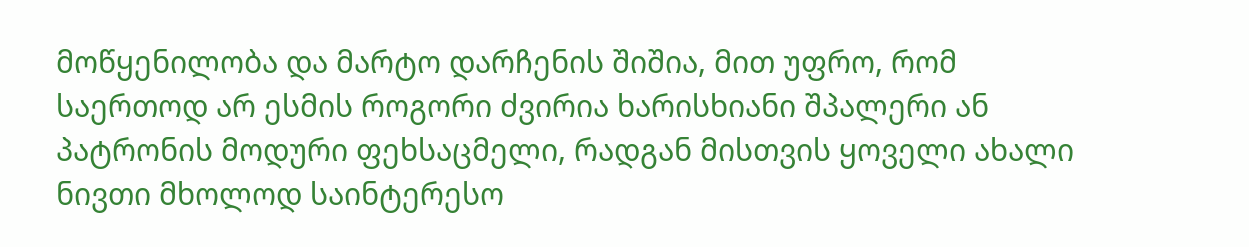მოწყენილობა და მარტო დარჩენის შიშია, მით უფრო, რომ  საერთოდ არ ესმის როგორი ძვირია ხარისხიანი შპალერი ან პატრონის მოდური ფეხსაცმელი, რადგან მისთვის ყოველი ახალი ნივთი მხოლოდ საინტერესო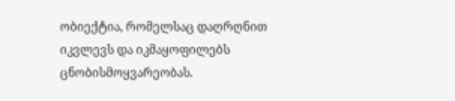ობიექტია, რომელსაც დაღრღნით იკვლევს და იკმაყოფილებს ცნობისმოყვარეობას.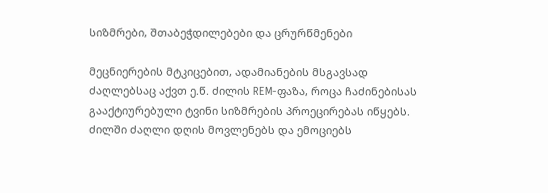სიზმრები, შთაბეჭდილებები და ცრურწმენები

მეცნიერების მტკიცებით, ადამიანების მსგავსად ძაღლებსაც აქვთ ე.წ. ძილის REM-ფაზა, როცა ჩაძინებისას გააქტიურებული ტვინი სიზმრების პროეცირებას იწყებს. ძილში ძაღლი დღის მოვლენებს და ემოციებს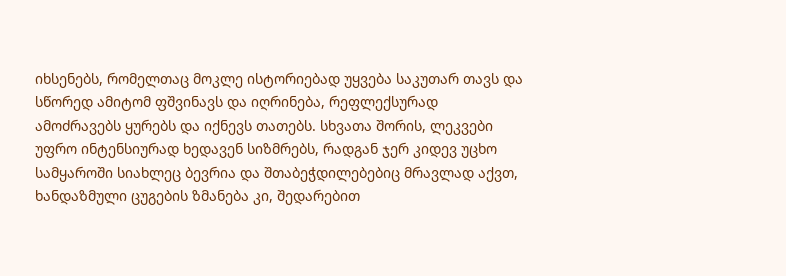იხსენებს, რომელთაც მოკლე ისტორიებად უყვება საკუთარ თავს და სწორედ ამიტომ ფშვინავს და იღრინება, რეფლექსურად ამოძრავებს ყურებს და იქნევს თათებს. სხვათა შორის, ლეკვები უფრო ინტენსიურად ხედავენ სიზმრებს, რადგან ჯერ კიდევ უცხო სამყაროში სიახლეც ბევრია და შთაბეჭდილებებიც მრავლად აქვთ, ხანდაზმული ცუგების ზმანება კი, შედარებით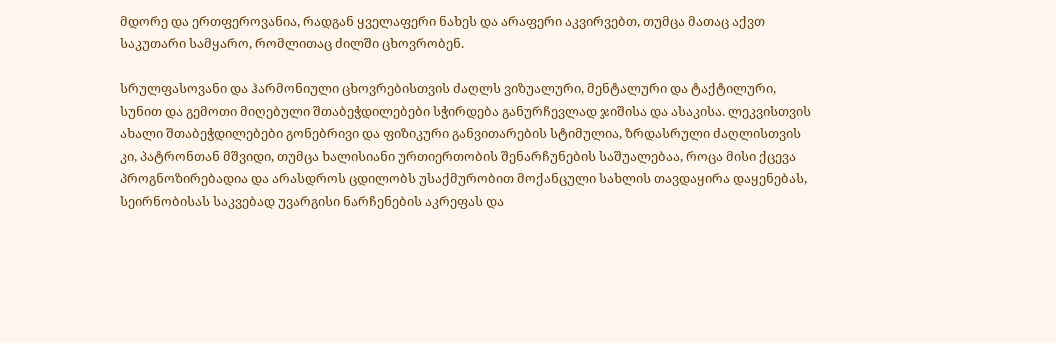მდორე და ერთფეროვანია, რადგან ყველაფერი ნახეს და არაფერი აკვირვებთ, თუმცა მათაც აქვთ საკუთარი სამყარო, რომლითაც ძილში ცხოვრობენ.

სრულფასოვანი და ჰარმონიული ცხოვრებისთვის ძაღლს ვიზუალური, მენტალური და ტაქტილური, სუნით და გემოთი მიღებული შთაბეჭდილებები სჭირდება განურჩევლად ჯიშისა და ასაკისა. ლეკვისთვის ახალი შთაბეჭდილებები გონებრივი და ფიზიკური განვითარების სტიმულია, ზრდასრული ძაღლისთვის კი, პატრონთან მშვიდი, თუმცა ხალისიანი ურთიერთობის შენარჩუნების საშუალებაა, როცა მისი ქცევა პროგნოზირებადია და არასდროს ცდილობს უსაქმურობით მოქანცული სახლის თავდაყირა დაყენებას, სეირნობისას საკვებად უვარგისი ნარჩენების აკრეფას და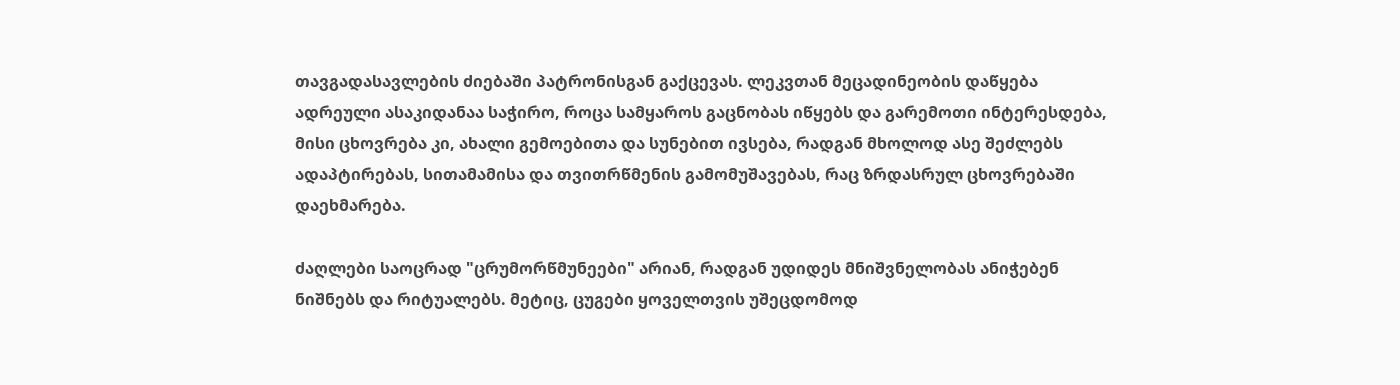თავგადასავლების ძიებაში პატრონისგან გაქცევას. ლეკვთან მეცადინეობის დაწყება ადრეული ასაკიდანაა საჭირო, როცა სამყაროს გაცნობას იწყებს და გარემოთი ინტერესდება, მისი ცხოვრება კი, ახალი გემოებითა და სუნებით ივსება, რადგან მხოლოდ ასე შეძლებს ადაპტირებას, სითამამისა და თვითრწმენის გამომუშავებას, რაც ზრდასრულ ცხოვრებაში დაეხმარება.

ძაღლები საოცრად "ცრუმორწმუნეები" არიან, რადგან უდიდეს მნიშვნელობას ანიჭებენ ნიშნებს და რიტუალებს. მეტიც, ცუგები ყოველთვის უშეცდომოდ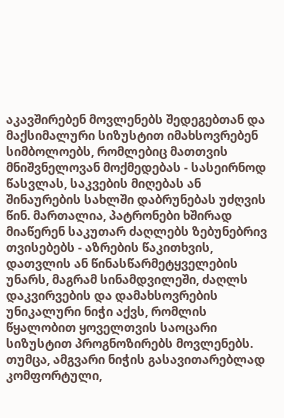აკავშირებენ მოვლენებს შედეგებთან და მაქსიმალური სიზუსტით იმახსოვრებენ სიმბოლოებს, რომლებიც მათთვის მნიშვნელოვან მოქმედებას - სასეირნოდ წასვლას, საკვების მიღებას ან შინაურების სახლში დაბრუნებას უძღვის წინ. მართალია, პატრონები ხშირად მიაწერენ საკუთარ ძაღლებს ზებუნებრივ თვისებებს - აზრების წაკითხვის, დათვლის ან წინასწარმეტყველების უნარს, მაგრამ სინამდვილეში, ძაღლს დაკვირვების და დამახსოვრების უნიკალური ნიჭი აქვს, რომლის წყალობით ყოველთვის საოცარი სიზუსტით პროგნოზირებს მოვლენებს. თუმცა, ამგვარი ნიჭის გასავითარებლად კომფორტული,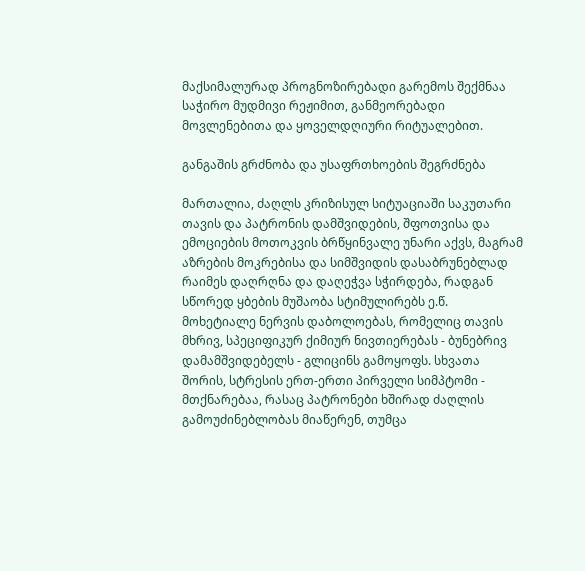მაქსიმალურად პროგნოზირებადი გარემოს შექმნაა საჭირო მუდმივი რეჟიმით, განმეორებადი მოვლენებითა და ყოველდღიური რიტუალებით.

განგაშის გრძნობა და უსაფრთხოების შეგრძნება

მართალია, ძაღლს კრიზისულ სიტუაციაში საკუთარი თავის და პატრონის დამშვიდების, შფოთვისა და ემოციების მოთოკვის ბრწყინვალე უნარი აქვს, მაგრამ აზრების მოკრებისა და სიმშვიდის დასაბრუნებლად რაიმეს დაღრღნა და დაღეჭვა სჭირდება, რადგან სწორედ ყბების მუშაობა სტიმულირებს ე.წ. მოხეტიალე ნერვის დაბოლოებას, რომელიც თავის მხრივ, სპეციფიკურ ქიმიურ ნივთიერებას - ბუნებრივ დამამშვიდებელს - გლიცინს გამოყოფს. სხვათა შორის, სტრესის ერთ-ერთი პირველი სიმპტომი - მთქნარებაა, რასაც პატრონები ხშირად ძაღლის გამოუძინებლობას მიაწერენ, თუმცა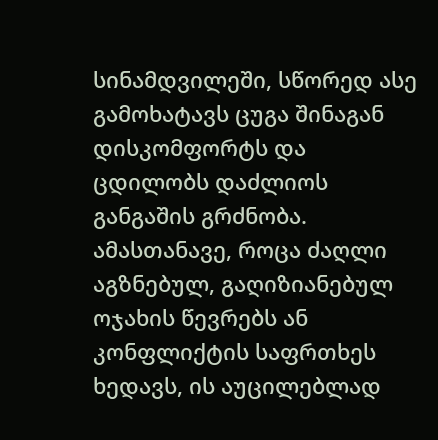სინამდვილეში, სწორედ ასე გამოხატავს ცუგა შინაგან დისკომფორტს და ცდილობს დაძლიოს განგაშის გრძნობა. ამასთანავე, როცა ძაღლი აგზნებულ, გაღიზიანებულ ოჯახის წევრებს ან კონფლიქტის საფრთხეს ხედავს, ის აუცილებლად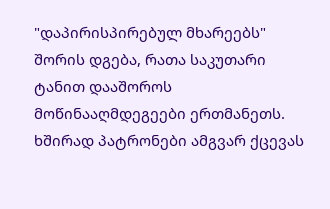"დაპირისპირებულ მხარეებს" შორის დგება, რათა საკუთარი ტანით დააშოროს მოწინააღმდეგეები ერთმანეთს. ხშირად პატრონები ამგვარ ქცევას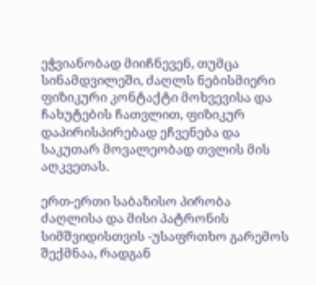ეჭვიანობად მიიჩნევენ, თუმცა სინამდვილეში, ძაღლს ნებისმიერი ფიზიკური კონტაქტი მოხვევისა და ჩახუტების ჩათვლით, ფიზიკურ დაპირისპირებად ეჩვენება და საკუთარ მოვალეობად თვლის მის აღკვეთას.

ერთ-ერთი საბაზისო პირობა ძაღლისა და მისი პატრონის სიმშვიდისთვის -უსაფრთხო გარემოს შექმნაა, რადგან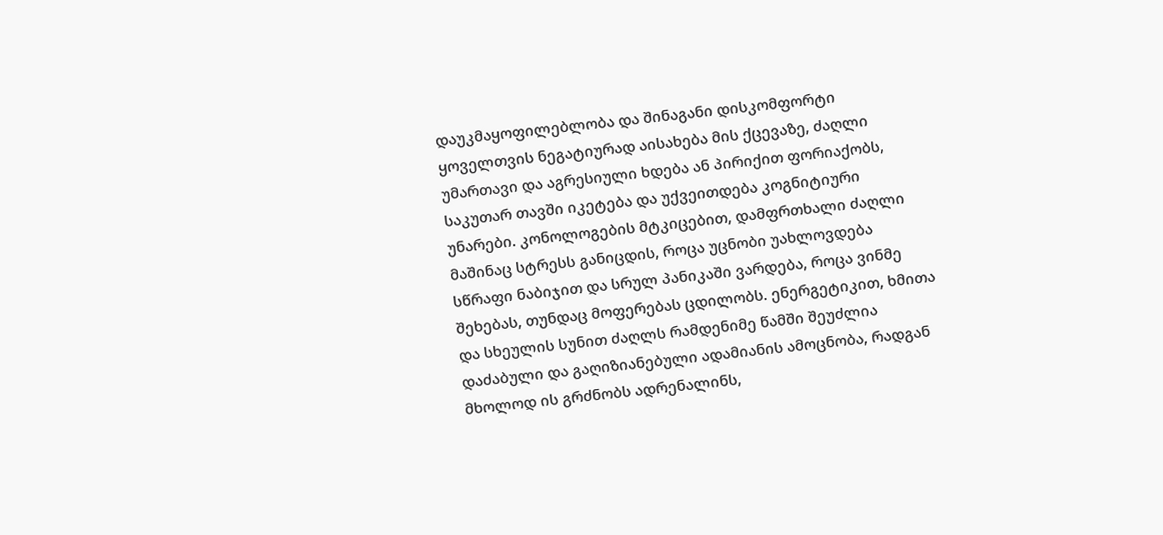დაუკმაყოფილებლობა და შინაგანი დისკომფორტი ყოველთვის ნეგატიურად აისახება მის ქცევაზე, ძაღლი უმართავი და აგრესიული ხდება ან პირიქით ფორიაქობს, საკუთარ თავში იკეტება და უქვეითდება კოგნიტიური უნარები. კონოლოგების მტკიცებით, დამფრთხალი ძაღლი მაშინაც სტრესს განიცდის, როცა უცნობი უახლოვდება სწრაფი ნაბიჯით და სრულ პანიკაში ვარდება, როცა ვინმე შეხებას, თუნდაც მოფერებას ცდილობს. ენერგეტიკით, ხმითა და სხეულის სუნით ძაღლს რამდენიმე წამში შეუძლია დაძაბული და გაღიზიანებული ადამიანის ამოცნობა, რადგან მხოლოდ ის გრძნობს ადრენალინს,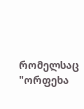რომელსაც "ორფეხა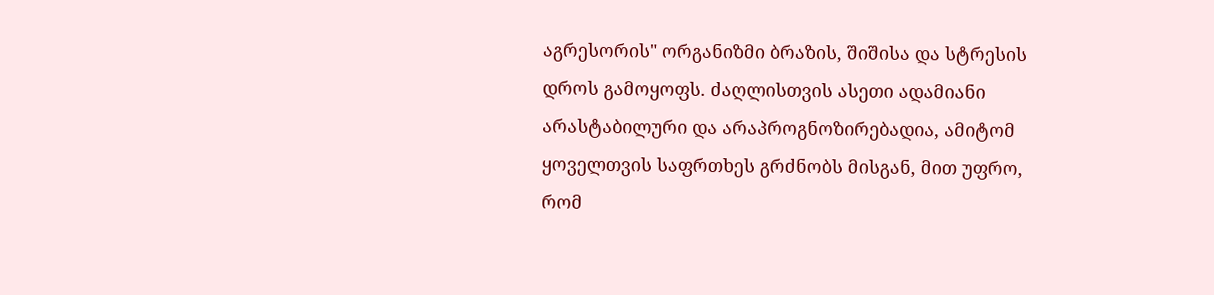აგრესორის" ორგანიზმი ბრაზის, შიშისა და სტრესის დროს გამოყოფს. ძაღლისთვის ასეთი ადამიანი არასტაბილური და არაპროგნოზირებადია, ამიტომ ყოველთვის საფრთხეს გრძნობს მისგან, მით უფრო, რომ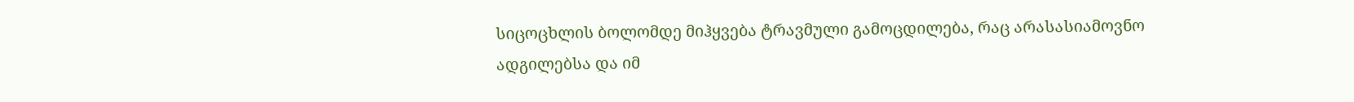სიცოცხლის ბოლომდე მიჰყვება ტრავმული გამოცდილება, რაც არასასიამოვნო ადგილებსა და იმ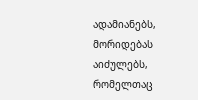ადამიანებს, მორიდებას აიძულებს, რომელთაც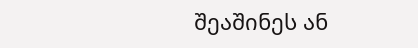შეაშინეს ან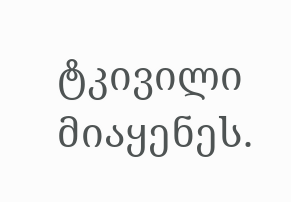ტკივილი მიაყენეს.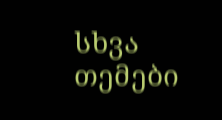სხვა თემები